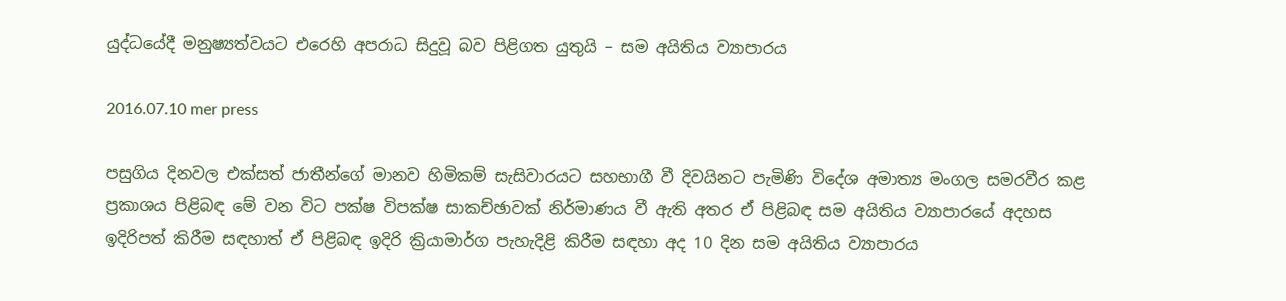යුද්ධයේදී මනුෂ්‍යත්වයට එරෙහි අපරාධ සිදුවූ බව පිළිගත යුතුයි – සම අයිතිය ව්‍යාපාරය

2016.07.10 mer press

පසුගිය දිනවල එක්සත් ජාතීන්ගේ මානව හිමිකම් සැසිවාරයට සහභාගී වී දිවයිනට පැමිණි විදේශ අමාත්‍ය මංගල සමරවීර කළ ප්‍රකාශය පිළිබඳ මේ වන විට පක්ෂ විපක්ෂ සාකච්ඡාවක් නිර්මාණය වී ඇති අතර ඒ පිළිබඳ සම අයිතිය ව්‍යාපාරයේ අදහස ඉදිරිපත් කිරීම සඳහාත් ඒ පිළිබඳ ඉදිරි ක්‍රියාමාර්ග පැහැදිළි කිරීම සඳහා අද 10 දින සම අයිතිය ව්‍යාපාරය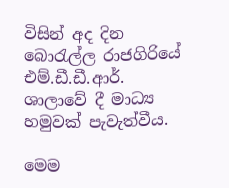විසින් අද දින බොරැල්ල රාජගිරියේ එම්.ඩී.ඩී.ආර්. ශාලාවේ දී මාධ්‍ය හමුවක් පැවැත්වීය.

මෙම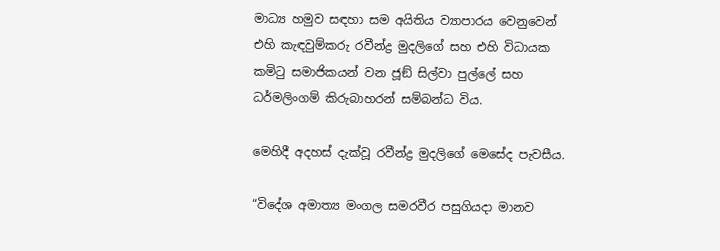මාධ්‍ය හමුව සඳහා සම අයිතිය ව්‍යාපාරය වෙනුවෙන් එහි කැඳවුම්කරු රවීන්ද්‍ර මුදලිගේ සහ එහි විධායක කමිටු සමාජිකයන් වන ජූඞ් සිල්වා පුල්ලේ සහ ධර්මලිංගම් කිරුබාහරන් සම්බන්ධ විය.

මෙහිදී අදහස් දැක්වූ රවීන්ද්‍ර මුදලිගේ මෙසේද පැවසීය.

“විදේශ අමාත්‍ය මංගල සමරවීර පසුගියදා මානව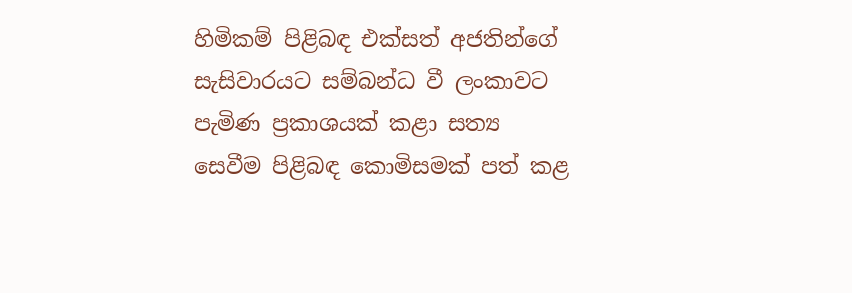හිමිකම් පිළිබඳ එක්සත් අජතින්ගේ සැසිවාරයට සම්බන්ධ වී ලංකාවට පැමිණ ප්‍රකාශයක් කළා සත්‍ය සෙවීම පිළිබඳ කොමිසමක් පත් කළ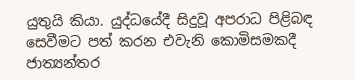යුතුයි කියා. යුද්ධයේදී සිදුවූ අපරාධ පිළිබඳ සෙවීමට පත් කරන එවැනි කොමිසමකදී ජාත්‍යන්තර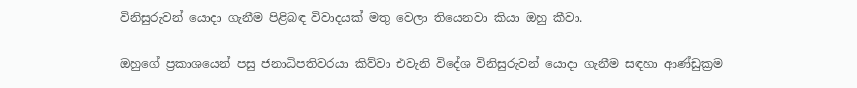විනිසුරුවන් යොදා ගැනීම පිළිබඳ විවාදයක් මතු වෙලා තියෙනවා කියා ඔහු කීවා.

ඔහුගේ ප්‍රකාශයෙන් පසු ජනාධිපතිවරයා කිව්වා එවැනි විදේශ විනිසුරුවන් යොදා ගැනීම සඳහා ආණ්ඩුක්‍රම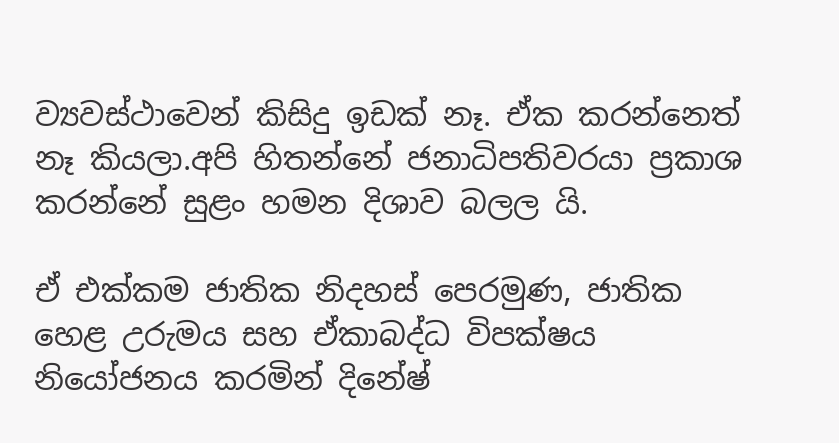ව්‍යවස්ථාවෙන් කිසිදු ඉඩක් නෑ. ඒක කරන්නෙත් නෑ කියලා.අපි හිතන්නේ ජනාධිපතිවරයා ප්‍රකාශ කරන්නේ සුළං හමන දිශාව බලල යි.

ඒ එක්කම ජාතික නිදහස් පෙරමුණ, ජාතික හෙළ උරුමය සහ ඒකාබද්ධ විපක්ෂය නියෝජනය කරමින් දිනේෂ්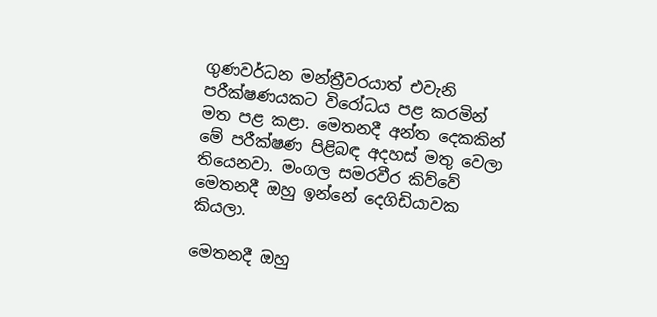ගුණවර්ධන මන්ත්‍රීවරයාත් එවැනි පරීක්ෂණයකට විරෝධය පළ කරමින් මත පළ කළා. මෙතනදී අන්ත දෙකකින් මේ පරීක්ෂණ පිළිබඳ අදහස් මතු වෙලා තියෙනවා. මංගල සමරවීර කිව්වේ මෙතනදී ඔහු ඉන්නේ දෙගිඩියාවක කියලා.

මෙතනදී ඔහු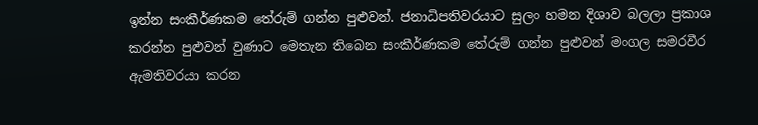ඉන්න සංකීර්ණකම තේරුම් ගන්න පුළුවන්. ජනාධිපතිවරයාට සුලං හමන දිශාව බලලා ප්‍රකාශ කරන්න පුළුවන් වුණාට මෙතැන තිබෙන සංකීර්ණකම තේරුම් ගන්න පුළුවන් මංගල සමරවීර ඇමතිවරයා කරන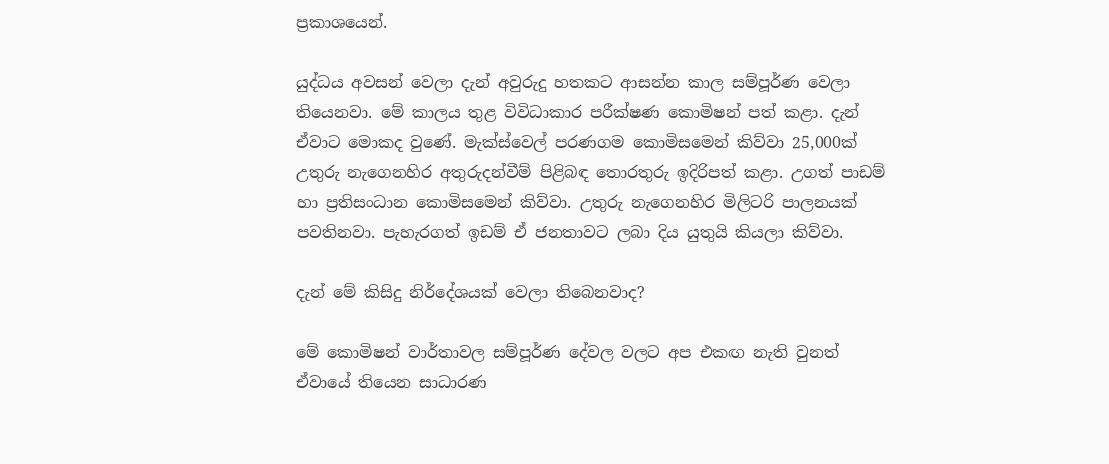ප්‍රකාශයෙන්.

යුද්ධය අවසන් වෙලා දැන් අවුරුදු හතකට ආසන්න කාල සම්පූර්ණ වෙලා තියෙනවා. මේ කාලය තුළ විවිධාකාර පරීක්ෂණ කොමිෂන් පත් කළා. දැන් ඒවාට මොකද වුණේ. මැක්ස්වෙල් පරණගම කොමිසමෙන් කිව්වා 25,000ක් උතුරු නැගෙනහිර අතුරුදන්වීම් පිළිබඳ තොරතුරු ඉදිරිපත් කළා. උගත් පාඩම් හා ප්‍රතිසංධාන කොමිසමෙන් කිව්වා. උතුරු නැගෙනහිර මිලිටරි පාලනයක් පවතිනවා. පැහැරගත් ඉඩම් ඒ ජනතාවට ලබා දිය යුතුයි කියලා කිව්වා.

දැන් මේ කිසිදු නිර්දේශයක් වෙලා තිබෙනවාද?

මේ කොමිෂන් වාර්තාවල සම්පූර්ණ දේවල වලට අප එකඟ නැති වුනත් ඒවායේ තියෙන සාධාරණ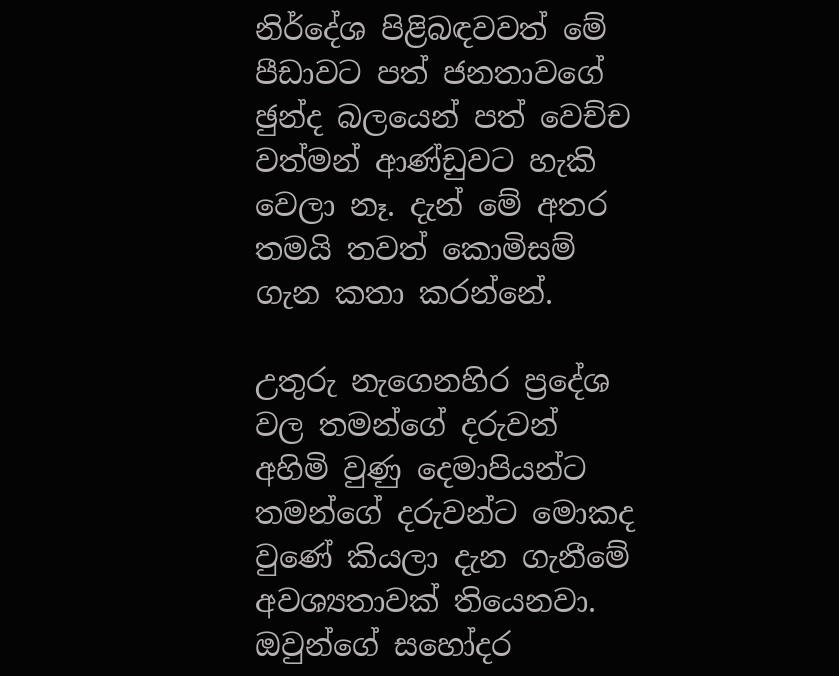නිර්දේශ පිළිබඳවවත් මේ පීඩාවට පත් ජනතාවගේ ඡුන්ද බලයෙන් පත් වෙච්ච වත්මන් ආණ්ඩුවට හැකි වෙලා නෑ. දැන් මේ අතර තමයි තවත් කොමිසම් ගැන කතා කරන්නේ.

උතුරු නැගෙනහිර ප්‍රදේශ වල තමන්ගේ දරුවන් අහිමි වුණු දෙමාපියන්ට තමන්ගේ දරුවන්ට මොකද වුණේ කියලා දැන ගැනීමේ අවශ්‍යතාවක් තියෙනවා.  ඔවුන්ගේ සහෝදර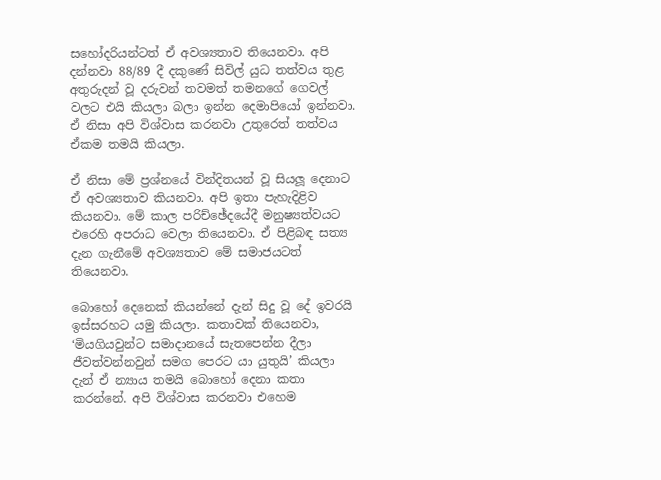සහෝදරියන්ටත් ඒ අවශ්‍යතාව තියෙනවා. අපි දන්නවා 88/89 දී දකුණේ සිවිල් යුධ තත්වය තුළ අතුරුදන් වූ දරුවන් තවමත් තමනගේ ගෙවල් වලට එයි කියලා බලා ඉන්න දෙමාපියෝ ඉන්නවා. ඒ නිසා අපි විශ්වාස කරනවා උතුරෙත් තත්වය ඒකම තමයි කියලා.

ඒ නිසා මේ ප්‍රශ්නයේ වින්දිතයන් වූ සියලූ දෙනාට ඒ අවශ්‍යතාව කියනවා. අපි ඉතා පැහැදිළිව කියනවා. මේ කාල පරිච්ඡේදයේදී මනුෂ්‍යත්වයට එරෙහි අපරාධ වෙලා තියෙනවා. ඒ පිළිබඳ සත්‍ය දැන ගැනීමේ අවශ්‍යතාව මේ සමාජයටත් තියෙනවා.

බොහෝ දෙනෙක් කියන්නේ දැන් සිදු වූ දේ ඉවරයි ඉස්සරහට යමු කියලා. කතාවක් තියෙනවා, ‘මියගියවුන්ට සමාදානයේ සැතපෙන්න දීලා ජීවත්වන්නවුන් සමග පෙරට යා යුතුයි’ කියලා දැන් ඒ න්‍යාය තමයි බොහෝ දෙනා කතා කරන්නේ. අපි විශ්වාස කරනවා එහෙම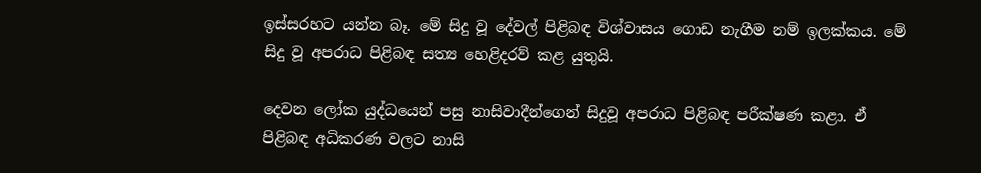ඉස්සරහට යන්න බෑ. මේ සිදු වූ දේවල් පිළිබඳ විශ්වාසය ගොඩ නැගීම නම් ඉලක්කය. මේ සිදු වූ අපරාධ පිළිබඳ සත්‍ය හෙළිදරව් කළ යුතුයි.

දෙවන ලෝක යුද්ධයෙන් පසු නාසිවාදීන්ගෙන් සිදුවූ අපරාධ පිළිබඳ පරීක්ෂණ කළා. ඒ පිළිබඳ අධිකරණ වලට නාසි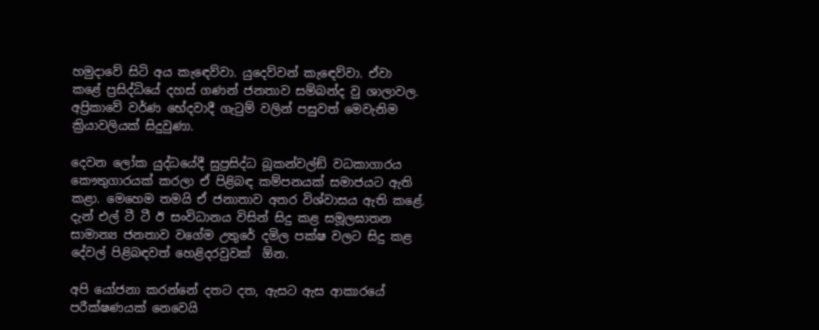හමුදාවේ සිටි අය කැඳෙව්වා. යුදෙව්වන් කැඳෙව්වා. ඒවා කළේ ප්‍රසිද්ධියේ දහස් ගණන් ජනතාව සම්බන්ද වු ශාලාවල. අප්‍රිකාවේ වර්ණ භේදවාදී ගැටුම් වලින් පසුවත් මෙවැනිම ක්‍රියාවලියක් සිදුවුණා.

දෙවන ලෝක යුද්ධයේදී සුප්‍රසිද්ධ බූකන්වල්ඞ් වධකාගාරය කෞතුගාරයක් කරලා ඒ පිළිබඳ කම්පනයක් සමාජයට ඇති කළා. මෙහෙම තමයි ඒ ජනාතාව අතර විශ්වාසය ඇති කළේ. දැන් එල් ටී ටී ඊ සංවිධානය විසින් සිදු කළ සමූලඝාතන සාමාන්‍ය ජනතාව වගේම උතුරේ දමිල පක්ෂ වලට සිදු කළ දේවල් පිළිබඳවත් හෙළිදරවුවක්  ඕන.

අපි යෝජනා කරන්නේ දතට දත, ඇසට ඇස ආකාරයේ පරීක්ෂණයක් නෙවෙයි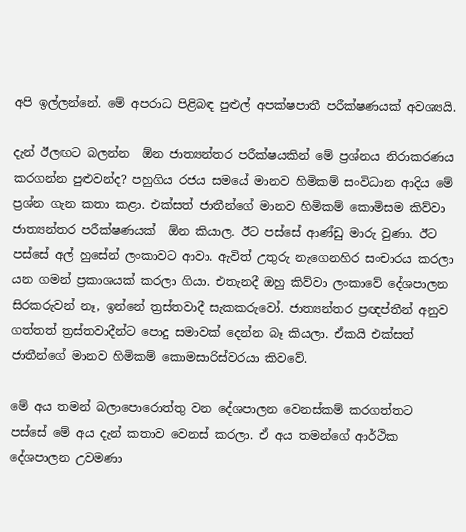අපි ඉල්ලන්නේ. මේ අපරාධ පිළිබඳ පුළුල් අපක්ෂපාතී පරීක්ෂණයක් අවශ්‍යයි.

දැන් ඊලඟට බලන්න  ඕන ජාත්‍යන්තර පරීක්ෂයකින් මේ ප්‍රශ්නය නිරාකරණය කරගන්න පුළුවන්ද? පහුගිය රජය සමයේ මානව හිමිකම් සංවිධාන ආදිය මේ ප්‍රශ්න ගැන කතා කළා. එක්සත් ජාතීන්ගේ මානව හිමිකම් කොමිසම කිව්වා ජාත්‍යන්තර පරීක්ෂණයක්  ඕන කියාල. ඊට පස්සේ ආණ්ඩු මාරු වුණා. ඊට පස්සේ අල් හුසේන් ලංකාවට ආවා. ඇවිත් උතුරු නැගෙනහිර සංචාරය කරලා යන ගමන් ප්‍රකාශයක් කරලා ගියා. එතැනදී ඔහු කිව්වා ලංකාවේ දේශපාලන සිරකරුවන් නෑ, ඉන්නේ ත්‍රස්තවාදී සැකකරුවෝ. ජාත්‍යන්තර ප්‍රඥප්තීන් අනුව ගත්තත් ත්‍රස්තවාදීන්ට පොදු සමාවක් දෙන්න බෑ කියලා. ඒකයි එක්සත් ජාතීන්ගේ මානව හිමිකම් කොමසාරිස්වරයා කිවවේ.

මේ අය තමන් බලාපොරොත්තු වන දේශපාලන වෙනස්කම් කරගත්තට පස්සේ මේ අය දැන් කතාව වෙනස් කරලා. ඒ අය තමන්ගේ ආර්ථික දේශපාලන උවමණා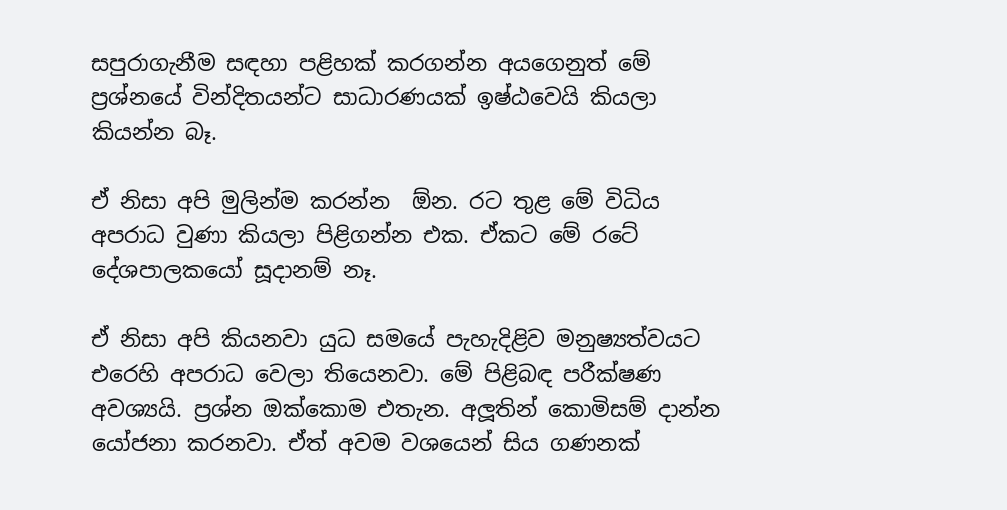සපුරාගැනීම සඳහා පළිහක් කරගන්න අයගෙනුත් මේ ප්‍රශ්නයේ වින්දිතයන්ට සාධාරණයක් ඉෂ්ඨවෙයි කියලා කියන්න බෑ.

ඒ නිසා අපි මුලින්ම කරන්න  ඕන. රට තුළ මේ විධිය අපරාධ වුණා කියලා පිළිගන්න එක. ඒකට මේ රටේ දේශපාලකයෝ සූදානම් නෑ.

ඒ නිසා අපි කියනවා යුධ සමයේ පැහැදිළිව මනුෂ්‍යත්වයට එරෙහි අපරාධ වෙලා තියෙනවා. මේ පිළිබඳ පරීක්ෂණ අවශ්‍යයි. ප්‍රශ්න ඔක්කොම එතැන. අලූතින් කොමිසම් දාන්න යෝජනා කරනවා. ඒත් අවම වශයෙන් සිය ගණනක්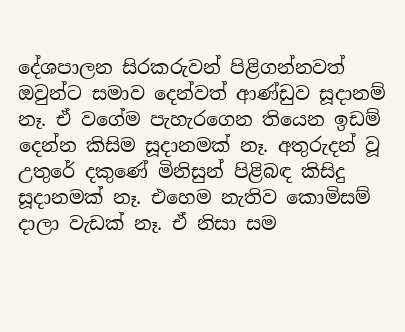දේශපාලන සිරකරුවන් පිළිගන්නවත් ඔවුන්ට සමාව දෙන්වත් ආණ්ඩුව සූදානම් නෑ. ඒ වගේම පැහැරගෙන තියෙන ඉඩම් දෙන්න කිසිම සූදානමක් නෑ. අතුරුදන් වූ උතුරේ දකුණේ මිනිසුන් පිළිබඳ කිසිදු සූදානමක් නෑ. එහෙම නැතිව කොමිසම් දාලා වැඩක් නෑ. ඒ නිසා සම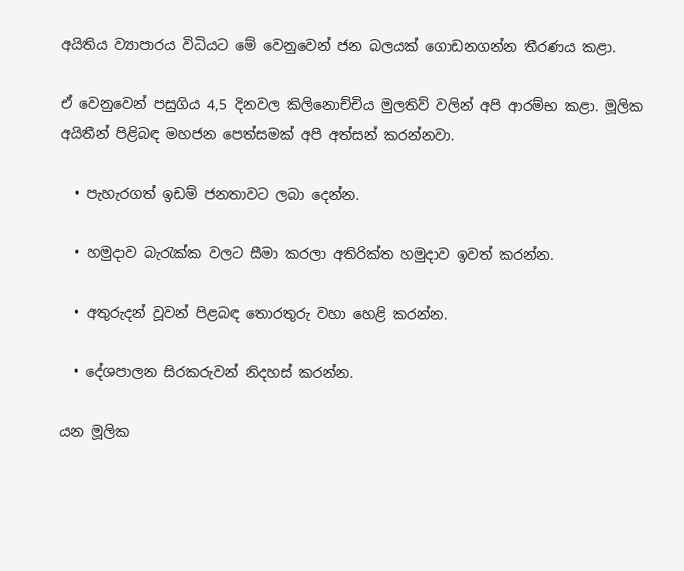අයිතිය ව්‍යාපාරය විධියට මේ වෙනුවෙන් ජන බලයක් ගොඩනගන්න තීරණය කළා.

ඒ වෙනුවෙන් පසුගිය 4,5 දිනවල කිලිනොච්චිය මුලතිව් වලින් අපි ආරම්භ කළා. මූලික අයිතීන් පිළිබඳ මහජන පෙත්සමක් අපි අත්සන් කරන්නවා.

  • පැහැරගත් ඉඩම් ජනතාවට ලබා දෙන්න.

  • හමුදාව බැරැක්ක වලට සීමා කරලා අතිරික්ත හමුදාව ඉවත් කරන්න.

  • අතුරුදන් වූවන් පිළබඳ තොරතුරු වහා හෙළි කරන්න.

  • දේශපාලන සිරකරුවන් නිදහස් කරන්න.

යන මූලික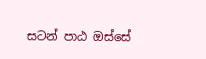සටන් පාඨ ඔස්සේ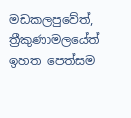මඩකලපුවේත්, ත්‍රීකුණාමලයේත් ඉහත පෙත්සම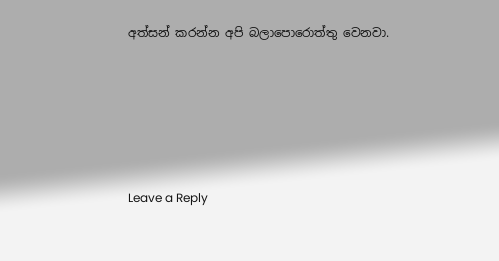අත්සන් කරන්න අපි බලාපොරොත්තු වෙනවා.





Leave a Reply